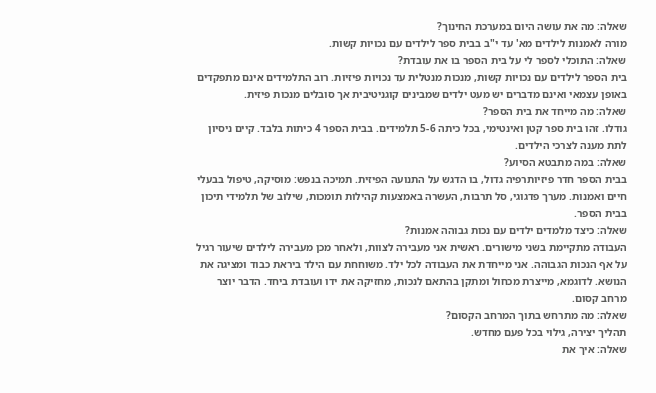שאלה: מה את עושה היום במערכת החינוך?
מורה לאמנות לילדים מא' עד י"ב בבית ספר לילדים עם נכויות קשות.
שאלה: התוכלי לספר לי על בית הספר בו את עובדת?
בית הספר לילדים עם נכויות קשות, מנכות מנטלית עד נכויות פיזיות. רוב התלמידים אינם מתפקדים באופן עצמאי ואינם מדברים יש מעט ילדים שמבינים קוגניטיבית אך סובלים מנכות פיזית.
שאלה: מה מייחד את בית הספר?
גודלו. זהו בית ספר קטן ואינטימי, בכל כיתה 5-6 תלמידים. בבית הספר 4 כיתות בלבד. קיים ניסיון לתת מענה לצרכי הילדים.
שאלה: במה מתבטא הסיוע?
בבית הספר חדר פיזיותרפיה גדול, בו הדגש על התנועה הפיזית. תמיכה בנפש: מוסיקה, טיפול בבעלי חיים ואמנות. מערך פדגוגי, סל תרבות, העשרה באמצעות קהילות תומכות, שילוב של תלמידי תיכון בבית הספר.
שאלה: כיצד מלמדים ילדים עם נכות גבוהה אמנות?
העבודה מתקיימת בשני מישורים. ראשית אני מעבירה לצוות, ולאחר מכן מעבירה לילדים שיעור רגיל על אף הנכות הגבוהה. אני מייחדת את העבודה לכל ילד. משוחחת עם הילד ביראת כבוד ומציגה את הנושא. לדוגמא, מייצרת מכחול ומתקן בהתאם לנכות, מחזיקה את ידו ועובדת ביחד. הדבר יוצר מרחב קסום.
שאלה: מה מתרחש בתוך המרחב הקסום?
תהליך יצירה, גילוי בכל פעם מחדש.
שאלה: איך את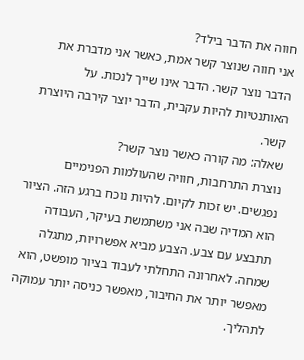חווה את הדבר בילד?
אני חווה שנוצר קשר אמת, כאשר אני מדברת את הדבר נוצר קשר. הדבר אינו שייך לנכות. על האותנטיות להיות עקבית, הדבר יוצר קירבה היוצרת קשר.
שאלה: מה קורה כאשר נוצר קשר?
נוצרת התרחבות, חוויה שהעולמות הפנימיים נפגשים. יש זכות לקיום. להיות נוכח ברגע הזה. הציור הוא המדיה שבה אני משתמשת בעיקר, העבודה תתבצע עם צבע. הצבע מביא אפשרויות, מתגלה שמחה. לאחרונה התחלתי לעבוד בציור מופשט, הוא מאפשר יותר את החיבור, מאפשר כניסה יותר עמוקה לתהליך.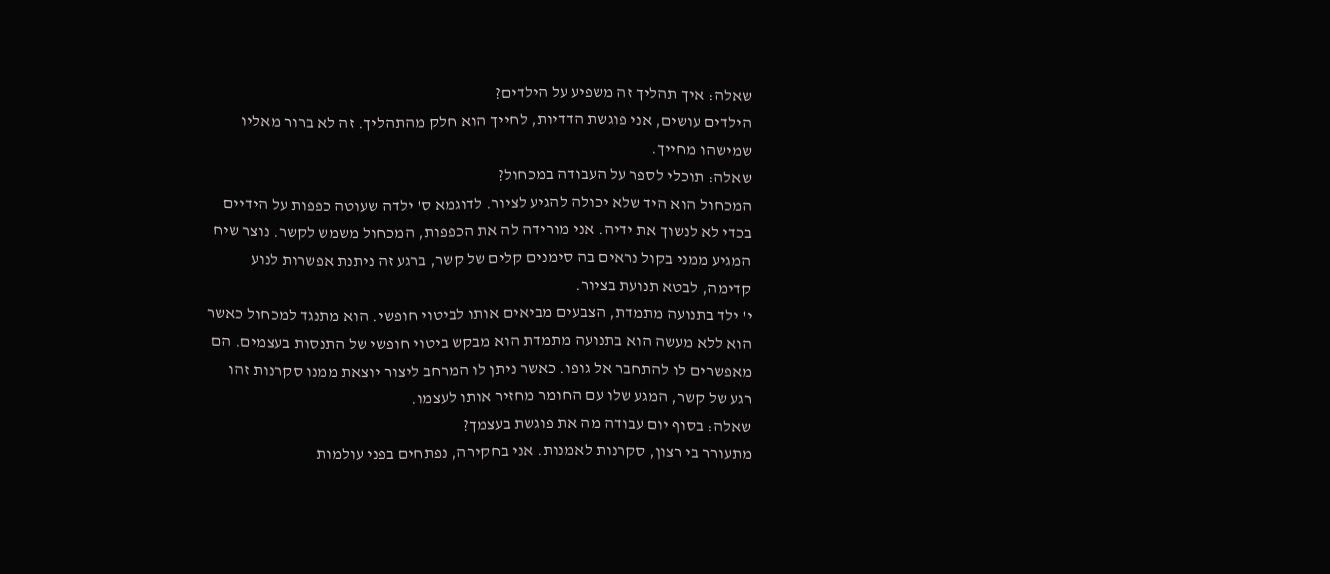שאלה: איך תהליך זה משפיע על הילדים?
הילדים עושים, אני פוגשת הדדיות, לחייך הוא חלק מהתהליך. זה לא ברור מאליו שמישהו מחייך.
שאלה: תוכלי לספר על העבודה במכחול?
המכחול הוא היד שלא יכולה להגיע לציור. לדוגמא ס' ילדה שעוטה כפפות על הידיים בכדי לא לנשוך את ידיה. אני מורידה לה את הכפפות, המכחול משמש לקשר. נוצר שיח המגיע ממני בקול נראים בה סימנים קלים של קשר, ברגע זה ניתנת אפשרות לנוע קדימה, לבטא תנועת בציור.
י' ילד בתנועה מתמדת, הצבעים מביאים אותו לביטוי חופשי. הוא מתנגד למכחול כאשר הוא ללא מעשה הוא בתנועה מתמדת הוא מבקש ביטוי חופשי של התנסות בעצמים. הם מאפשרים לו להתחבר אל גופו. כאשר ניתן לו המרחב ליצור יוצאת ממנו סקרנות זהו רגע של קשר, המגע שלו עם החומר מחזיר אותו לעצמו.
שאלה: בסוף יום עבודה מה את פוגשת בעצמך?
מתעורר בי רצון, סקרנות לאמנות. אני בחקירה, נפתחים בפני עולמות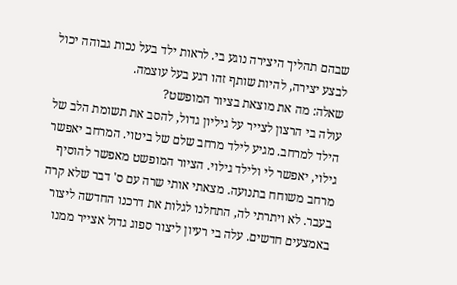שבהם תהליך היצירה נוגע בי. לראות ילד בעל נכות גבוהה יכול לבצע יצירה, להיות שותף זהו רגע בעל עוצמה.
שאלה: מה את מוצאת בציור המופשט?
עולה בי הרצון לצייר על גיליון גדול, להסב את תשומת הלב של הילד למרחב. מגיע לילד מרחב שלם של ביטוי. המרחב יאפשר גילוי, יאפשר לי ולילד גילוי. הציור המופשט מאפשר להוסיף מרחב משוחח בתנועה. מצאתי אותי שרה עם ס' דבר שלא קרה בעבר. לא ויתרתי לה, התחלנו לגלות את דרכנו החדשה ליצור באמצעים חדשים. עלה בי רעיון ליצור ספוג גדול אצייר ממנו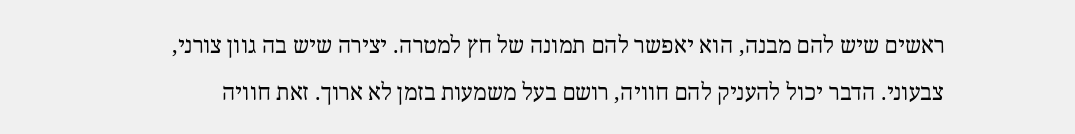ראשים שיש להם מבנה, הוא יאפשר להם תמונה של חץ למטרה. יצירה שיש בה גוון צורני, צבעוני. הדבר יכול להעניק להם חוויה, רושם בעל משמעות בזמן לא ארוך. זאת חוויה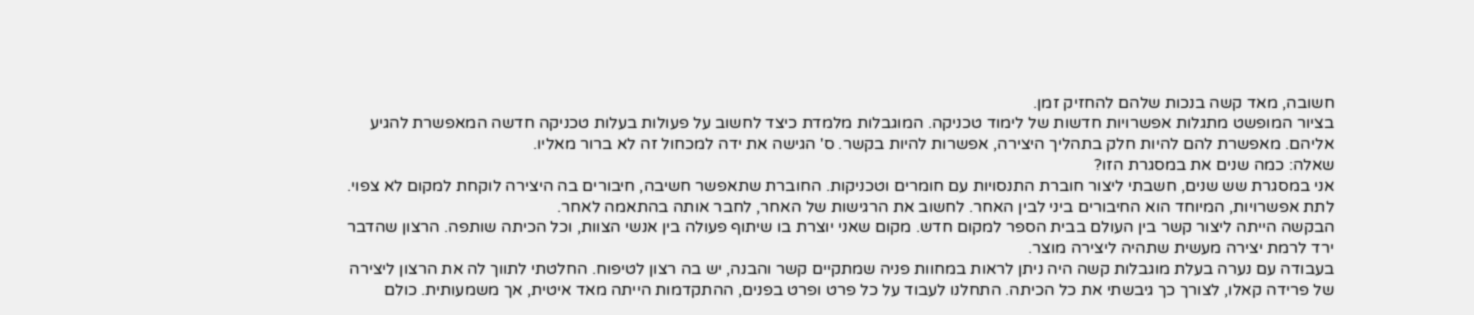חשובה, מאד קשה בנכות שלהם להחזיק זמן.
בציור המופשט מתגלות אפשרויות חדשות של לימוד טכניקה. המוגבלות מלמדת כיצד לחשוב על פעולות בעלות טכניקה חדשה המאפשרת להגיע אליהם. מאפשרת להם להיות חלק בתהליך היצירה, אפשרות להיות בקשר. ס' הגישה את ידה למכחול זה לא ברור מאליו.
שאלה: כמה שנים את במסגרת הזו?
אני במסגרת שש שנים, חשבתי ליצור חוברת התנסויות עם חומרים וטכניקות. החוברת שתאפשר חשיבה, חיבורים בה היצירה לוקחת למקום לא צפוי. לתת אפשרויות, המיוחד הוא החיבורים ביני לבין האחר. לחשוב את הרגישות של האחר, לחבר אותה בהתאמה לאחר.
הבקשה הייתה ליצור קשר בין העולם בבית הספר למקום חדש. מקום שאני יוצרת בו שיתוף פעולה בין אנשי הצוות, וכל הכיתה שותפה. הרצון שהדבר ירד לרמת יצירה מעשית שתהיה ליצירה מוצר.
בעבודה עם נערה בעלת מוגבלות קשה היה ניתן לראות במחוות פניה שמתקיים קשר והבנה, יש בה רצון לטיפוח. החלטתי לתווך לה את הרצון ליצירה של פרידה קאלו, לצורך כך גיבשתי את כל הכיתה. התחלנו לעבוד על כל פרט ופרט בפנים, ההתקדמות הייתה מאד איטית, אך משמעותית. כולם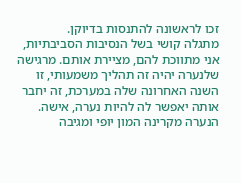זכו לראשונה להתנסות בדיוקן.
מתגלה קושי בשל הנסיבות הסביבתיות, אני מתווכת להם, מציירת אותם. מרגישה שלנערה יהיה זה תהליך משמעותי, זו השנה האחרונה שלה במערכת, זה יחבר אותה יאפשר לה להיות נערה, אישה. הנערה מקרינה המון יופי ומגיבה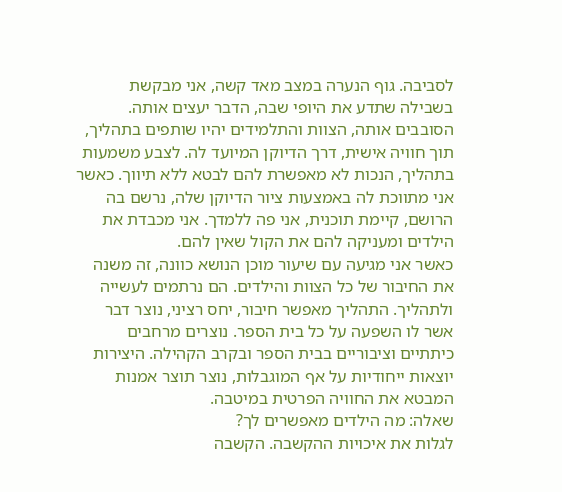לסביבה. גוף הנערה במצב מאד קשה, אני מבקשת בשבילה שתדע את היופי שבה, הדבר יעצים אותה. הסובבים אותה, הצוות והתלמידים יהיו שותפים בתהליך, תוך חוויה אישית, דרך הדיוקן המיועד לה. לצבע משמעות בתהליך, הנכות לא מאפשרת להם לבטא ללא תיווך. כאשר אני מתווכת לה באמצעות ציור הדיוקן שלה, נרשם בה הרושם, קיימת תוכנית, אני פה ללמדך. אני מכבדת את הילדים ומעניקה להם את הקול שאין להם.
כאשר אני מגיעה עם שיעור מוכן הנושא כוונה, זה משנה את החיבור של כל הצוות והילדים. הם נרתמים לעשייה ולתהליך. התהליך מאפשר חיבור, יחס רציני, נוצר דבר אשר לו השפעה על כל בית הספר. נוצרים מרחבים כיתתיים וציבוריים בבית הספר ובקרב הקהילה. היצירות יוצאות ייחודיות על אף המוגבלות, נוצר תוצר אמנות המבטא את החוויה הפרטית במיטבה.
שאלה: מה הילדים מאפשרים לך?
לגלות את איכויות ההקשבה. הקשבה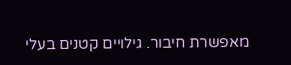מאפשרת חיבור. גילויים קטנים בעלי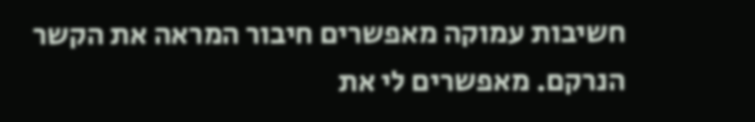חשיבות עמוקה מאפשרים חיבור המראה את הקשר הנרקם. מאפשרים לי את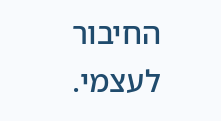החיבור לעצמי.